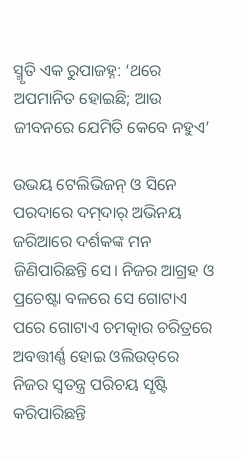ସ୍ମୃତି ଏକ ରୁପାଜହ୍ନ: ‘ଥରେ ଅପମାନିତ ହୋଇଛି; ଆଉ ଜୀବନରେ ଯେମିତି କେବେ ନହୁଏ’

ଉଭୟ ଟେଲିଭିଜନ୍‌ ଓ ସିନେ ପରଦାରେ ଦମ୍‌ଦାର୍‌ ଅଭିନୟ ଜରିଆରେ ଦର୍ଶକଙ୍କ ମନ ଜିଣିପାରିଛନ୍ତି ସେ। ନିଜର ଆଗ୍ରହ ଓ ପ୍ରଚେଷ୍ଟା ବଳରେ ସେ ଗୋଟାଏ ପରେ ଗୋଟାଏ ଚମତ୍କାର ଚରିତ୍ରରେ ଅବତ୍ତୀର୍ଣ୍ଣ ହୋଇ ଓଲିଉଡ୍‌ରେ ନିଜର ସ୍ବତନ୍ତ୍ର ପରିଚୟ ସୃଷ୍ଟି କରିପାରିଛନ୍ତି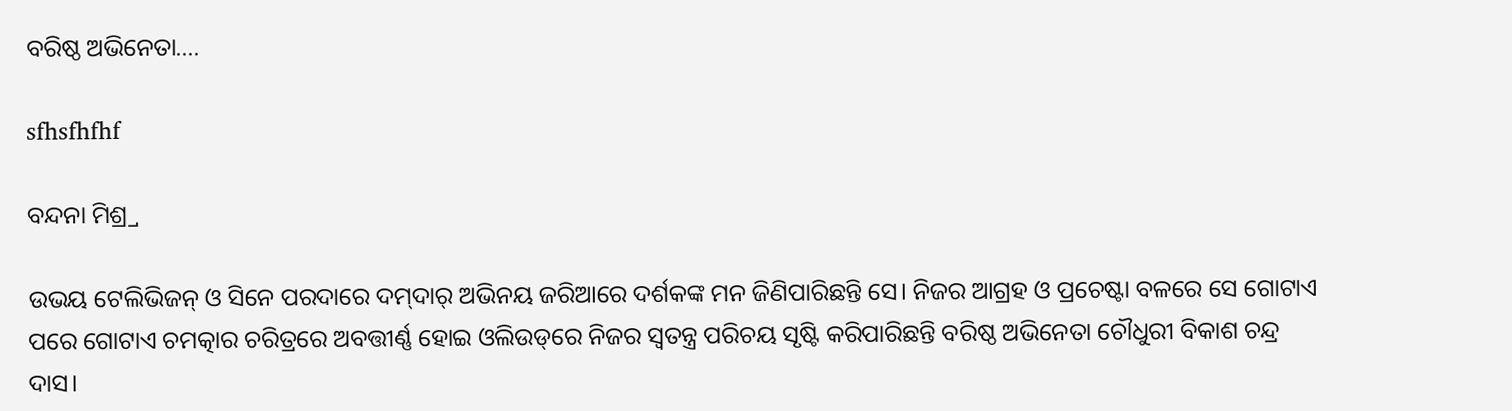ବରିଷ୍ଠ ଅଭିନେତା....

sfhsfhfhf

ବନ୍ଦନା ମିଶ୍ର୍ର

ଉଭୟ ଟେଲିଭିଜନ୍‌ ଓ ସିନେ ପରଦାରେ ଦମ୍‌ଦାର୍‌ ଅଭିନୟ ଜରିଆରେ ଦର୍ଶକଙ୍କ ମନ ଜିଣିପାରିଛନ୍ତି ସେ। ନିଜର ଆଗ୍ରହ ଓ ପ୍ରଚେଷ୍ଟା ବଳରେ ସେ ଗୋଟାଏ ପରେ ଗୋଟାଏ ଚମତ୍କାର ଚରିତ୍ରରେ ଅବତ୍ତୀର୍ଣ୍ଣ ହୋଇ ଓଲିଉଡ୍‌ରେ ନିଜର ସ୍ବତନ୍ତ୍ର ପରିଚୟ ସୃଷ୍ଟି କରିପାରିଛନ୍ତି ବରିଷ୍ଠ ଅଭିନେତା ଚୌଧୁରୀ ବିକାଶ ଚନ୍ଦ୍ର ଦାସ।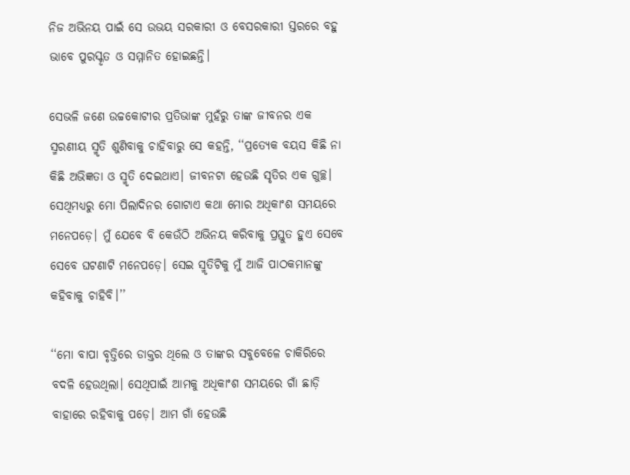ନିଜ ଅଭିନୟ ପାଇଁ ସେ ଉଭୟ ସରକାରୀ ଓ ବେସରକାରୀ ସ୍ତରରେ ବହୁ ଭାବେ ପୁରସ୍କୃତ ଓ ସମ୍ମାନିତ ହୋଇଛନ୍ତି।

ସେଭଳି ଜଣେ ଉଚ୍ଚକୋଟୀର ପ୍ରତିଭାଙ୍କ ମୁହଁରୁ ତାଙ୍କ ଜୀବନର ଏକ ସ୍ମରଣୀୟ ସ୍ମୃତି ଶୁଣିବାକୁ ଚାହିବାରୁ ସେ କହନ୍ତି, ‘‘ପ୍ରତ୍ୟେକ ବୟସ କିଛି ନା କିଛି ଅଭିଜ୍ଞତା ଓ ସ୍ମୃତି ଦେଇଥାଏ। ଜୀବନଟା ହେଉଛି ସୃତିର ଏକ ଗୁଚ୍ଛ। ସେଥିମଧ୍ୟରୁ ମୋ ପିଲାଦିନର ଗୋଟାଏ କଥା ମୋର ଅଧିକାଂଶ ସମୟରେ ମନେପଡ଼େ। ମୁଁ ଯେବେ ବି କେଉଁଠି ଅଭିନୟ କରିବାକୁ ପ୍ରସ୍ତୁତ ହୁଏ ସେବେ‌ ସେବେ ଘଟଣାଟି ମନେପଡ଼େ। ସେଇ ସ୍ମୃତିଟିକୁ ମୁଁ ଆଜି ପାଠକମାନଙ୍କୁ କହିବାକୁ ଚାହିବି।’’

‘‘ମୋ ବାପା ବୃତ୍ତିରେ ଡାକ୍ତର ଥିଲେ ଓ ତାଙ୍କର ସବୁବେଳେ ଚାକିରିରେ ବଦଳି ହେଉଥିଲା। ସେଥିପାଇଁ ଆମକୁ ଅଧିକାଂଶ ସମୟରେ ଗାଁ ଛାଡ଼ି ବାହାରେ ରହିବାକୁ ପଡ଼େ। ଆମ ଗାଁ ହେଉଛି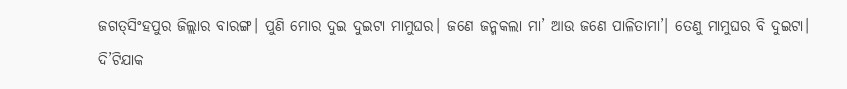ଜଗତ୍‌ସିଂହପୁର ଜିଲ୍ଲାର ବାରଙ୍ଗ। ପୁଣି ମୋର ଦୁଇ ଦୁଇଟା ମାମୁଘର। ଜଣେ ଜନ୍ମକଲା ମା’ ଆଉ ଜଣେ ପାଳିତାମା’। ତେଣୁ ମାମୁଘର ବି ଦୁଇଟା। ଦି’ଟିଯାକ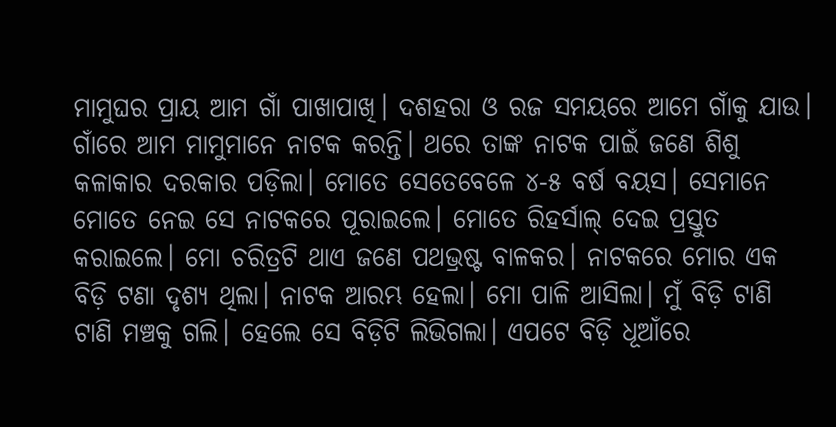ମାମୁଘର ପ୍ରାୟ ଆମ ଗାଁ ପାଖାପାଖି। ଦଶହରା ଓ ରଜ ସମୟରେ ଆମେ ଗାଁକୁ ଯାଉ। ଗାଁରେ ଆମ ମାମୁମାନେ ନାଟକ କରନ୍ତି। ଥରେ ତାଙ୍କ ନାଟକ ପାଇଁ ଜଣେ ଶିଶୁ କଳାକାର ଦରକାର ପଡ଼ିଲା। ମୋତେ ସେତେବେଳେ ୪-୫ ବର୍ଷ ବୟସ। ସେମାନେ ମୋତେ ନେଇ ସେ ନାଟକରେ ପୂରାଇଲେ। ମୋତେ ରିହର୍ସାଲ୍‌ ଦେଇ ପ୍ରସ୍ତୁତ କରାଇଲେ। ମୋ ଚରିତ୍ରଟି ଥାଏ ଜଣେ ପଥଭ୍ରଷ୍ଟ ବାଳକର। ନାଟକରେ ମୋର ଏକ ବିଡ଼ି ଟଣା ଦୃଶ୍ୟ ଥିଲା। ନାଟକ ଆରମ୍ଭ ହେଲା। ମୋ ପାଳି ଆସିଲା। ମୁଁ ବିଡ଼ି ଟାଣି ଟାଣି ମଞ୍ଚକୁ ଗଲି। ହେଲେ ସେ ବିଡ଼ିଟି ଲିଭିଗଲା। ଏପଟେ ବିଡ଼ି ଧୂଆଁରେ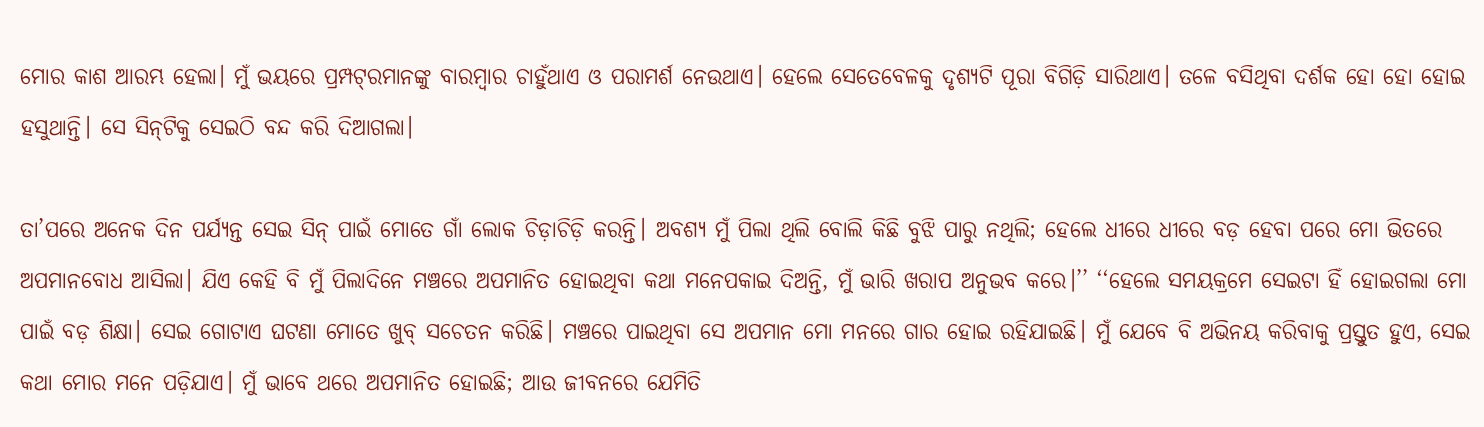ମୋର କାଶ ଆରମ୍ଭ ହେଲା। ମୁଁ ଭୟରେ ପ୍ରମ୍ପଟ୍‌ରମାନଙ୍କୁ ବାରମ୍ବାର ଚାହୁଁଥାଏ ଓ ପରାମର୍ଶ ନେଉଥାଏ। ହେଲେ ସେତେବେଳକୁ ଦୃଶ୍ୟଟି ପୂରା ବିଗିଡ଼ି ସାରିଥାଏ। ତଳେ ବସିଥିବା ଦର୍ଶକ ହୋ ହୋ ହୋଇ ହସୁଥାନ୍ତି। ସେ ସିନ୍‌ଟିକୁ ସେଇଠି ବନ୍ଦ କରି ଦିଆଗଲା।

ତା’ପରେ ଅନେକ ଦିନ ପର୍ଯ୍ୟନ୍ତ ସେଇ ସିନ୍‌ ପାଇଁ ମୋତେ ଗାଁ ଲୋକ ଚିଡ଼ାଚିଡ଼ି କରନ୍ତି। ଅବଶ୍ୟ ମୁଁ ପିଲା ଥିଲି ବୋଲି କିଛି ବୁଝି ପାରୁ ନଥିଲି; ହେଲେ ଧୀରେ ଧୀରେ ବଡ଼ ହେବା ପରେ ମୋ ଭିତରେ ଅପମାନବୋଧ ଆସିଲା। ଯିଏ କେହି ବି ମୁଁ ପିଲାଦିନେ ମଞ୍ଚରେ ଅପମାନିତ ହୋଇଥିବା କଥା ମନେପକାଇ ଦିଅନ୍ତି, ମୁଁ ଭାରି ଖରାପ ଅନୁଭବ କରେ।’’ ‘‘ହେଲେ ସମୟକ୍ରମେ ସେଇଟା ହିଁ ହୋଇଗଲା ମୋ ପାଇଁ ବଡ଼ ଶିକ୍ଷା। ସେଇ ଗୋଟାଏ ଘଟଣା ମୋତେ ଖୁବ୍‌ ସଚେତନ କରିଛି। ମଞ୍ଚରେ ପାଇଥିବା ସେ ଅପମାନ ମୋ ମନରେ ଗାର ହୋଇ ରହିଯାଇଛି। ମୁଁ ଯେବେ ବି ଅଭିନୟ କରିବାକୁ ପ୍ରସ୍ତୁତ ହୁଏ, ସେଇ କଥା ମୋର ମନେ ପଡ଼ିଯାଏ। ମୁଁ ଭାବେ ଥରେ ଅପମାନିତ ହୋଇଛି; ଆଉ ଜୀବନରେ ଯେମିତି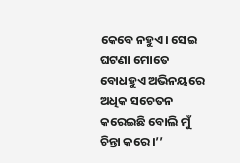କେବେ ନହୁଏ। ସେଇ ଘଟଣା ମୋତେ ବୋଧହୁଏ ଅଭିନୟରେ ଅଧିକ ସଚେତନ କରେଇଛି ବୋଲି ମୁଁ ଚିନ୍ତା କରେ।’’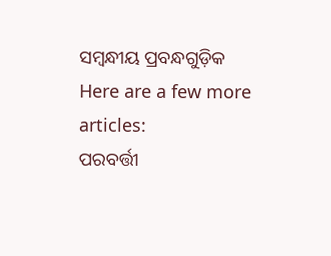ସମ୍ବନ୍ଧୀୟ ପ୍ରବନ୍ଧଗୁଡ଼ିକ
Here are a few more articles:
ପରବର୍ତ୍ତୀ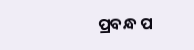ପ୍ରବନ୍ଧ ପ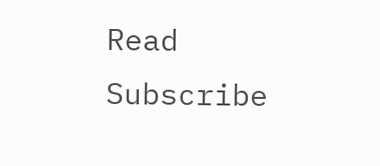Read
Subscribe